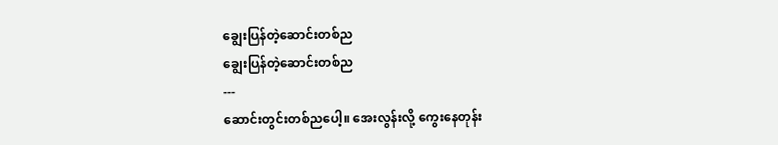ချွေးပြန်တဲ့ဆောင်းတစ်ည
ချွေးပြန်တဲ့ဆောင်းတစ်ည
---
ဆောင်းတွင်းတစ်ညပေါ့။ အေးလွန်းလို့ ကွေးနေတုန်း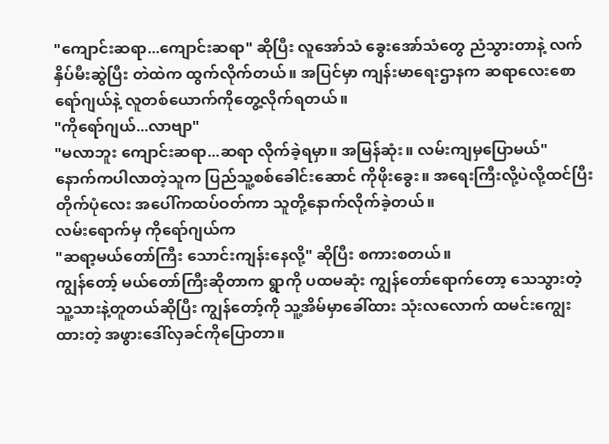"ကျောင်းဆရာ...ကျောင်းဆရာ" ဆိုပြီး လူအော်သံ ခွေးအော်သံတွေ ညံသွားတာနဲ့ လက်နှိပ်မီးဆွဲပြီး တဲထဲက ထွက်လိုက်တယ်။ အပြင်မှာ ကျန်းမာရေးဌာနက ဆရာလေးစောရော်ဂျယ်နဲ့ လူတစ်ယောက်ကိုတွေ့လိုက်ရတယ်။
"ကိုရော်ဂျယ်...လာဗျာ"
"မလာဘူး ကျောင်းဆရာ...ဆရာ လိုက်ခဲ့ရမှာ။ အမြန်ဆုံး။ လမ်းကျမှပြောမယ်"
နောက်ကပါလာတဲ့သူက ပြည်သူ့စစ်ခေါင်းဆောင် ကိုဖိုးခွေး။ အရေးကြီးလို့ပဲလို့ထင်ပြီး တိုက်ပုံလေး အပေါ်ကထပ်ဝတ်ကာ သူတို့နောက်လိုက်ခဲ့တယ်။
လမ်းရောက်မှ ကိုရော်ဂျယ်က
"ဆရာ့မယ်တော်ကြီး သောင်းကျန်းနေလို့" ဆိုပြီး စကားစတယ်။
ကျွန်တော့် မယ်တော်ကြီးဆိုတာက ရွာကို ပထမဆုံး ကျွန်တော်ရောက်တော့ သေသွားတဲ့ သူ့သားနဲ့တူတယ်ဆိုပြီး ကျွန်တော့်ကို သူ့အိမ်မှာခေါ်ထား သုံးလလောက် ထမင်းကျွေးထားတဲ့ အဖွားဒေါ်လှခင်ကိုပြောတာ။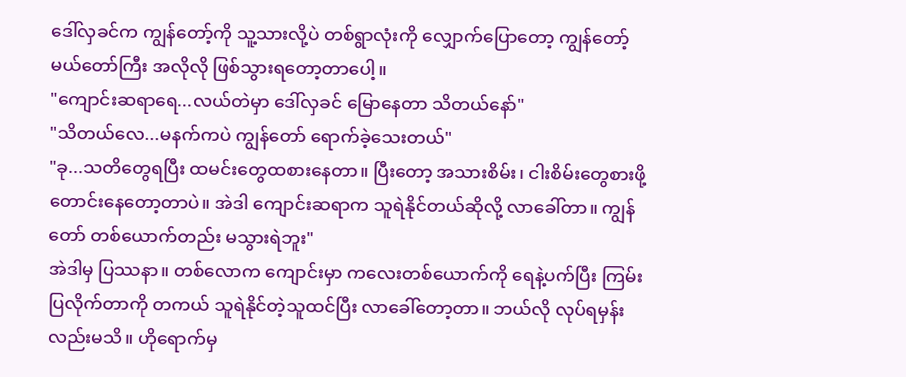ဒေါ်လှခင်က ကျွန်တော့်ကို သူ့သားလို့ပဲ တစ်ရွာလုံးကို လျှောက်ပြောတော့ ကျွန်တော့် မယ်တော်ကြီး အလိုလို ဖြစ်သွားရတော့တာပေါ့။
"ကျောင်းဆရာရေ...လယ်တဲမှာ ဒေါ်လှခင် မြောနေတာ သိတယ်နော်"
"သိတယ်လေ...မနက်ကပဲ ကျွန်တော် ရောက်ခဲ့သေးတယ်"
"ခု...သတိတွေရပြီး ထမင်းတွေထစားနေတာ။ ပြီးတော့ အသားစိမ်း၊ ငါးစိမ်းတွေစားဖို့ တောင်းနေတော့တာပဲ။ အဲဒါ ကျောင်းဆရာက သူရဲနိုင်တယ်ဆိုလို့ လာခေါ်တာ။ ကျွန်တော် တစ်ယောက်တည်း မသွားရဲဘူး"
အဲဒါမှ ပြဿနာ။ တစ်လောက ကျောင်းမှာ ကလေးတစ်ယောက်ကို ရေနဲ့ပက်ပြီး ကြမ်းပြလိုက်တာကို တကယ် သူရဲနိုင်တဲ့သူထင်ပြီး လာခေါ်တော့တာ။ ဘယ်လို လုပ်ရမှန်းလည်းမသိ။ ဟိုရောက်မှ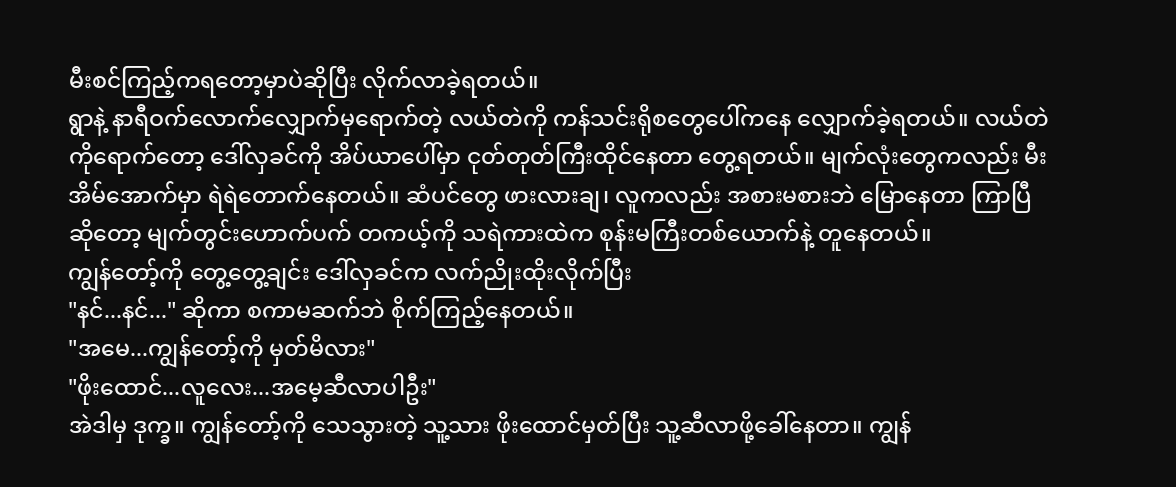မီးစင်ကြည့်ကရတော့မှာပဲဆိုပြီး လိုက်လာခဲ့ရတယ်။
ရွာနဲ့ နာရီဝက်လောက်လျှောက်မှရောက်တဲ့ လယ်တဲကို ကန်သင်းရိုစတွေပေါ်ကနေ လျှောက်ခဲ့ရတယ်။ လယ်တဲကိုရောက်တော့ ဒေါ်လှခင်ကို အိပ်ယာပေါ်မှာ ငုတ်တုတ်ကြီးထိုင်နေတာ တွေ့ရတယ်။ မျက်လုံးတွေကလည်း မီးအိမ်အောက်မှာ ရဲရဲတောက်နေတယ်။ ဆံပင်တွေ ဖားလားချ၊ လူကလည်း အစားမစားဘဲ မြောနေတာ ကြာပြီဆိုတော့ မျက်တွင်းဟောက်ပက် တကယ့်ကို သရဲကားထဲက စုန်းမကြီးတစ်ယောက်နဲ့ တူနေတယ်။
ကျွန်တော့်ကို တွေ့တွေ့ချင်း ဒေါ်လှခင်က လက်ညိုးထိုးလိုက်ပြီး
"နင်...နင်..." ဆိုကာ စကာမဆက်ဘဲ စိုက်ကြည့်နေတယ်။
"အမေ...ကျွန်တော့်ကို မှတ်မိလား"
"ဖိုးထောင်...လူလေး...အမေ့ဆီလာပါဦး"
အဲဒါမှ ဒုက္ခ။ ကျွန်တော့်ကို သေသွားတဲ့ သူ့သား ဖိုးထောင်မှတ်ပြီး သူ့ဆီလာဖို့ခေါ်နေတာ။ ကျွန်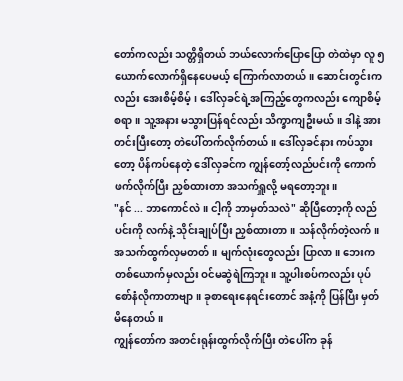တော်ကလည်း သတ္တိရှိတယ် ဘယ်လောက်ပြောပြော တဲထဲမှာ လူ ၅ ယောက်လောက်ရှိနေပေမယ့် ကြောက်လာတယ်။ ဆောင်းတွင်းကလည်း အေးစိမ့်စိမ့်၊ ဒေါ်လှခင်ရဲ့အကြည့်တွေကလည်း ကျောစိမ့်စရာ။ သူ့အနား မသွားပြန်ရင်လည်း သိက္ခာကျဦးမယ်။ ဒါနဲ့ အားတင်းပြီးတော့ တဲပေါ်တက်လိုက်တယ်။ ဒေါ်လှခင်နား ကပ်သွားတော့ ပိန်ကပ်နေတဲ့ ဒေါ်လှခင်က ကျွန်တော့်လည်ပင်းကို ကောက်ဖက်လိုက်ပြီး ညှစ်ထားတာ အသက်ရှူလို့ မရတော့ဘူး။
"နင် ... ဘာကောင်လဲ။ ငါ့ကို ဘာမှတ်သလဲ" ဆိုပြီတော့ကို လည်ပင်းကို လက်နဲ့ သိုင်းချုပ်ပြီး ညှစ်ထားတာ။ သန်လိုက်တဲ့လက်။ အသက်ထွက်လှမတတ်။ မျက်လုံးတွေလည်း ပြာလာ။ ဘေးက တစ်ယောက်မှလည်း ဝင်မဆွဲရဲကြဘူး။ သူ့ပါးစပ်ကလည်း ပုပ်စော်နံလိုကာတာဗျာ။ ခုစာရေးနေရင်းတောင် အနံ့ကို ပြန်ပြီး မှတ်မိနေတယ်။
ကျွန်တော်က အတင်းရုန်းထွက်လိုက်ပြီး တဲပေါ်က ခုန်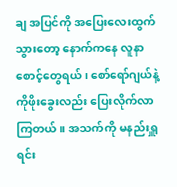ချ အပြင်ကို အပြေးလေးထွက်သွားတော့ နောက်ကနေ လူနာစောင့်တွေရယ်၊ စော်ရော်ဂျယ်နဲ့ ကိုဖိုးခွေးလည်း ပြေးလိုက်လာကြတယ်။ အသက်ကို မနည်းရှူရင်း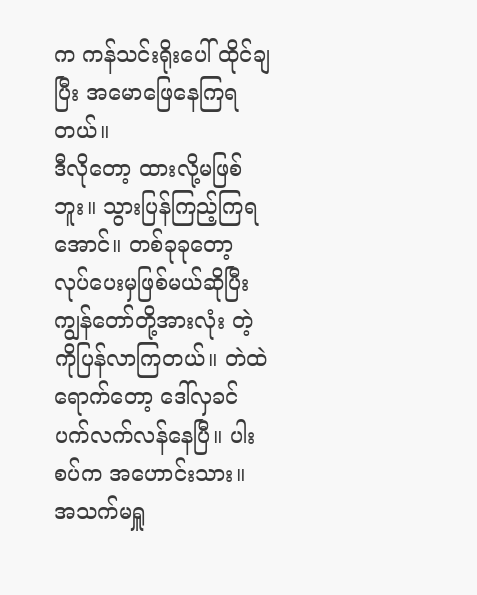က ကန်သင်းရိုးပေါ် ထိုင်ချပြီး အမောဖြေနေကြရတယ်။
ဒီလိုတော့ ထားလို့မဖြစ်ဘူး။ သွားပြန်ကြည့်ကြရအောင်။ တစ်ခုခုတော့ လုပ်ပေးမှဖြစ်မယ်ဆိုပြီး ကျွန်တော်တို့အားလုံး တဲ့ကိုပြန်လာကြတယ်။ တဲထဲရောက်တော့ ဒေါ်လှခင် ပက်လက်လန်နေပြီ။ ပါးစပ်က အဟောင်းသား။ အသက်မရှူ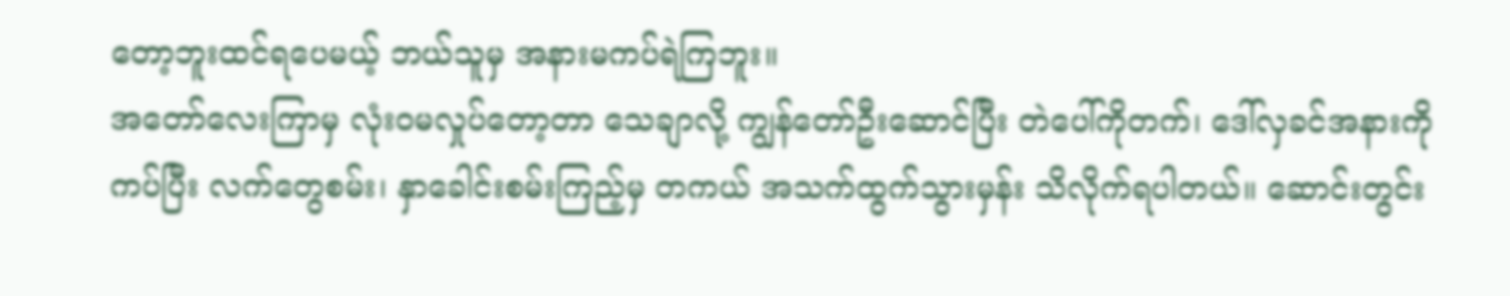တော့ဘူးထင်ရပေမယ့် ဘယ်သူမှ အနားမကပ်ရဲကြဘူး။
အတော်လေးကြာမှ လုံးဝမလှုပ်တော့တာ သေချာလို့ ကျွန်တော်ဦးဆောင်ပြီး တဲပေါ်ကိုတက်၊ ဒေါ်လှခင်အနားကိုကပ်ပြီး လက်တွေစမ်း၊ နှာခေါင်းစမ်းကြည့်မှ တကယ် အသက်ထွက်သွားမှန်း သိလိုက်ရပါတယ်။ ဆောင်းတွင်း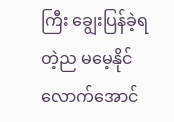ကြီး ချွေးပြန်ခဲ့ရတဲ့ည မမေ့နိုင်လောက်အောင်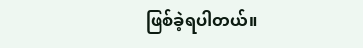ဖြစ်ခဲ့ရပါတယ်။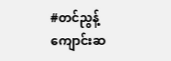#တင်ညွန့်
ကျောင်းဆ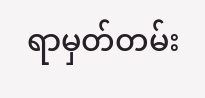ရာမှတ်တမ်း